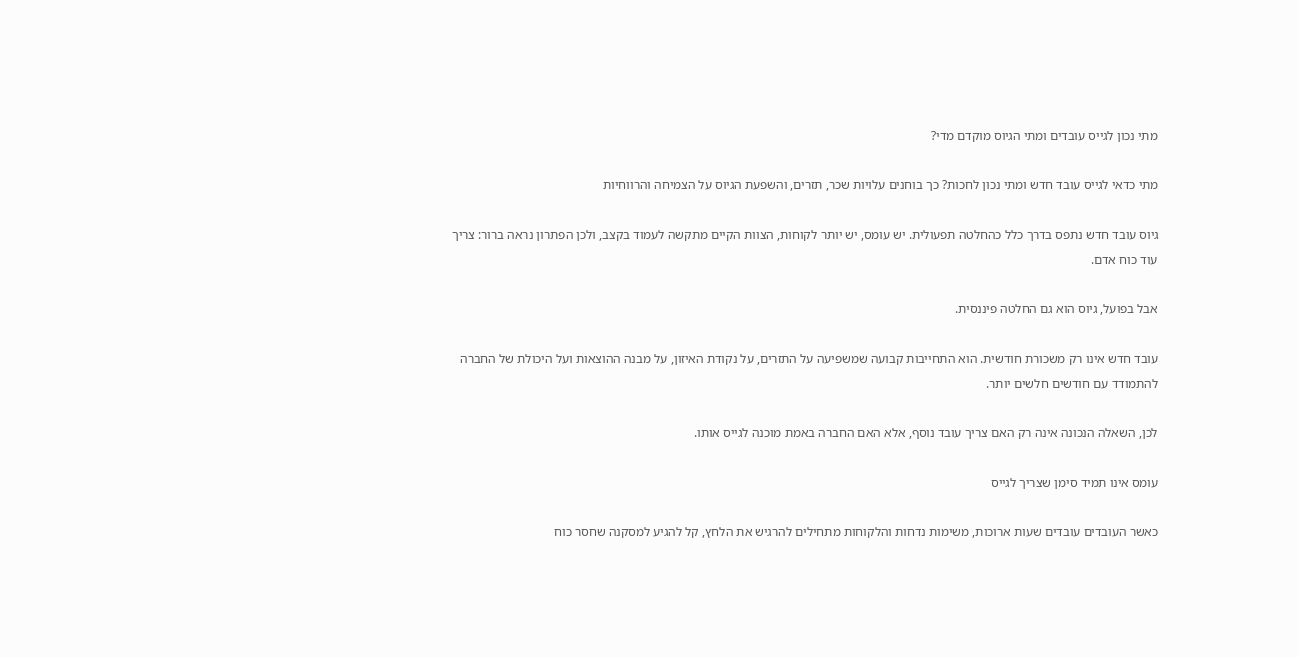מתי נכון לגייס עובדים ומתי הגיוס מוקדם מדי?

מתי כדאי לגייס עובד חדש ומתי נכון לחכות? כך בוחנים עלויות שכר, תזרים, והשפעת הגיוס על הצמיחה והרווחיות

גיוס עובד חדש נתפס בדרך כלל כהחלטה תפעולית. יש עומס, יש יותר לקוחות, הצוות הקיים מתקשה לעמוד בקצב, ולכן הפתרון נראה ברור: צריך עוד כוח אדם.

אבל בפועל, גיוס הוא גם החלטה פיננסית.

עובד חדש אינו רק משכורת חודשית. הוא התחייבות קבועה שמשפיעה על התזרים, על נקודת האיזון, על מבנה ההוצאות ועל היכולת של החברה להתמודד עם חודשים חלשים יותר.

לכן, השאלה הנכונה אינה רק האם צריך עובד נוסף, אלא האם החברה באמת מוכנה לגייס אותו.

עומס אינו תמיד סימן שצריך לגייס

כאשר העובדים עובדים שעות ארוכות, משימות נדחות והלקוחות מתחילים להרגיש את הלחץ, קל להגיע למסקנה שחסר כוח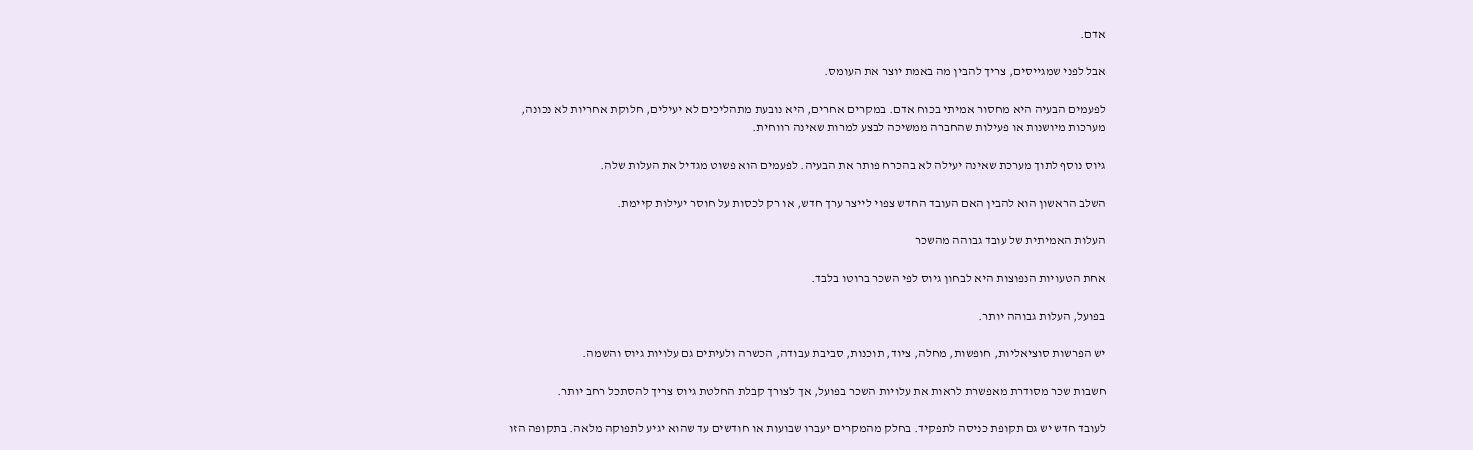אדם.

אבל לפני שמגייסים, צריך להבין מה באמת יוצר את העומס.

לפעמים הבעיה היא מחסור אמיתי בכוח אדם. במקרים אחרים, היא נובעת מתהליכים לא יעילים, חלוקת אחריות לא נכונה, מערכות מיושנות או פעילות שהחברה ממשיכה לבצע למרות שאינה רווחית.

גיוס נוסף לתוך מערכת שאינה יעילה לא בהכרח פותר את הבעיה. לפעמים הוא פשוט מגדיל את העלות שלה.

השלב הראשון הוא להבין האם העובד החדש צפוי לייצר ערך חדש, או רק לכסות על חוסר יעילות קיימת.

העלות האמיתית של עובד גבוהה מהשכר

אחת הטעויות הנפוצות היא לבחון גיוס לפי השכר ברוטו בלבד.

בפועל, העלות גבוהה יותר.

יש הפרשות סוציאליות, חופשות, מחלה, ציוד, תוכנות, סביבת עבודה, הכשרה ולעיתים גם עלויות גיוס והשמה.

חשבות שכר מסודרת מאפשרת לראות את עלויות השכר בפועל, אך לצורך קבלת החלטת גיוס צריך להסתכל רחב יותר.

לעובד חדש יש גם תקופת כניסה לתפקיד. בחלק מהמקרים יעברו שבועות או חודשים עד שהוא יגיע לתפוקה מלאה. בתקופה הזו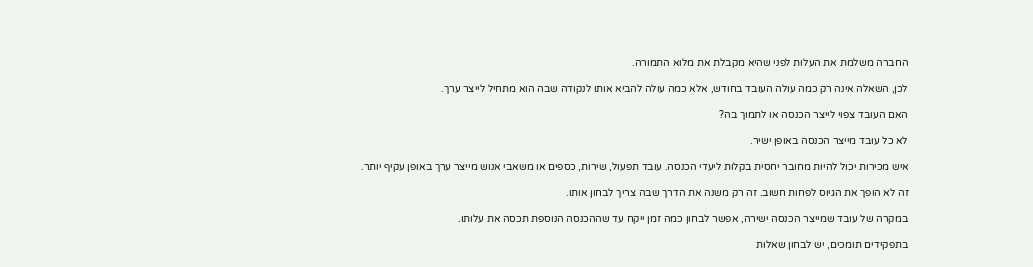החברה משלמת את העלות לפני שהיא מקבלת את מלוא התמורה.

לכן, השאלה אינה רק כמה עולה העובד בחודש, אלא כמה עולה להביא אותו לנקודה שבה הוא מתחיל לייצר ערך.

האם העובד צפוי לייצר הכנסה או לתמוך בה?

לא כל עובד מייצר הכנסה באופן ישיר.

איש מכירות יכול להיות מחובר יחסית בקלות ליעדי הכנסה. עובד תפעול, שירות, כספים או משאבי אנוש מייצר ערך באופן עקיף יותר.

זה לא הופך את הגיוס לפחות חשוב. זה רק משנה את הדרך שבה צריך לבחון אותו.

במקרה של עובד שמייצר הכנסה ישירה, אפשר לבחון כמה זמן ייקח עד שההכנסה הנוספת תכסה את עלותו.

בתפקידים תומכים, יש לבחון שאלות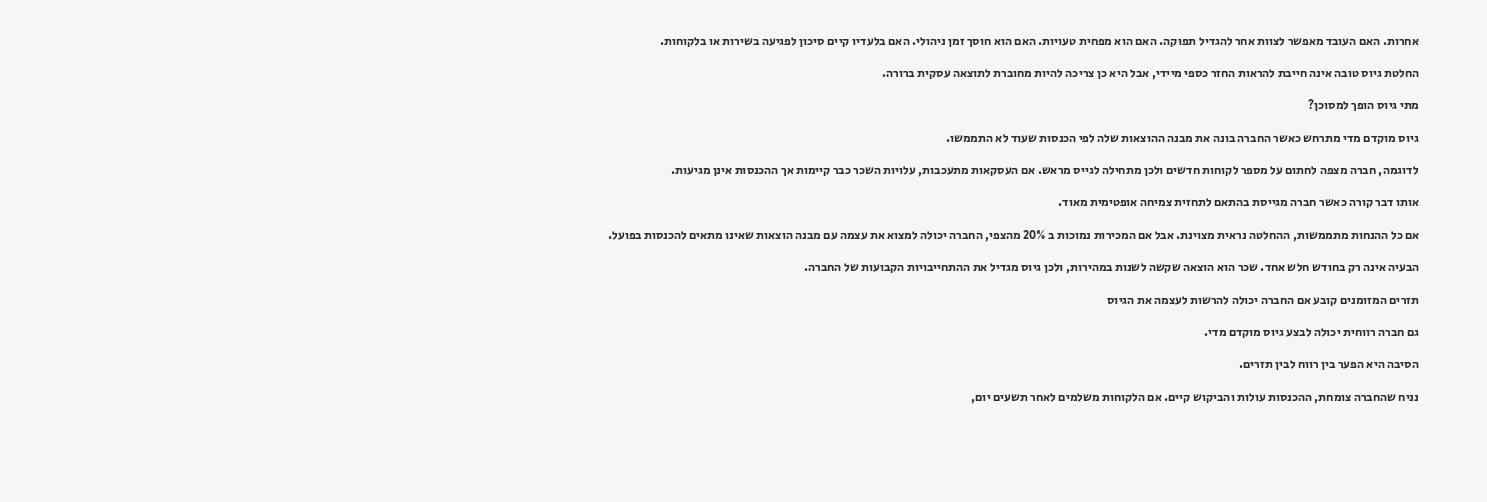אחרות. האם העובד מאפשר לצוות אחר להגדיל תפוקה. האם הוא מפחית טעויות. האם הוא חוסך זמן ניהולי. האם בלעדיו קיים סיכון לפגיעה בשירות או בלקוחות.

החלטת גיוס טובה אינה חייבת להראות החזר כספי מיידי, אבל היא כן צריכה להיות מחוברת לתוצאה עסקית ברורה.

מתי גיוס הופך למסוכן?

גיוס מוקדם מדי מתרחש כאשר החברה בונה את מבנה ההוצאות שלה לפי הכנסות שעוד לא התממשו.

לדוגמה, חברה מצפה לחתום על מספר לקוחות חדשים ולכן מתחילה לגייס מראש. אם העסקאות מתעכבות, עלויות השכר כבר קיימות אך ההכנסות אינן מגיעות.

אותו דבר קורה כאשר חברה מגייסת בהתאם לתחזית צמיחה אופטימית מאוד.

אם כל ההנחות מתממשות, ההחלטה נראית מצוינת. אבל אם המכירות נמוכות ב 20% מהצפי, החברה יכולה למצוא את עצמה עם מבנה הוצאות שאינו מתאים להכנסות בפועל.

הבעיה אינה רק בחודש חלש אחד. שכר הוא הוצאה שקשה לשנות במהירות, ולכן גיוס מגדיל את ההתחייבויות הקבועות של החברה.

תזרים המזומנים קובע אם החברה יכולה להרשות לעצמה את הגיוס

גם חברה רווחית יכולה לבצע גיוס מוקדם מדי.

הסיבה היא הפער בין רווח לבין תזרים.

נניח שהחברה צומחת, ההכנסות עולות והביקוש קיים. אם הלקוחות משלמים לאחר תשעים יום,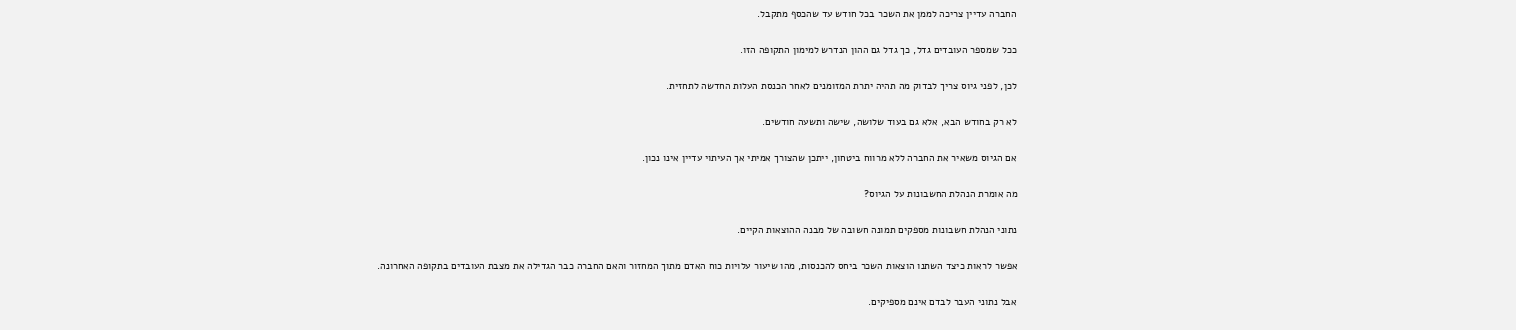החברה עדיין צריכה לממן את השכר בכל חודש עד שהכסף מתקבל.

ככל שמספר העובדים גדל, כך גדל גם ההון הנדרש למימון התקופה הזו.

לכן, לפני גיוס צריך לבדוק מה תהיה יתרת המזומנים לאחר הכנסת העלות החדשה לתחזית.

לא רק בחודש הבא, אלא גם בעוד שלושה, שישה ותשעה חודשים.

אם הגיוס משאיר את החברה ללא מרווח ביטחון, ייתכן שהצורך אמיתי אך העיתוי עדיין אינו נכון.

מה אומרת הנהלת החשבונות על הגיוס?

נתוני הנהלת חשבונות מספקים תמונה חשובה של מבנה ההוצאות הקיים.

אפשר לראות כיצד השתנו הוצאות השכר ביחס להכנסות, מהו שיעור עלויות כוח האדם מתוך המחזור והאם החברה כבר הגדילה את מצבת העובדים בתקופה האחרונה.

אבל נתוני העבר לבדם אינם מספיקים.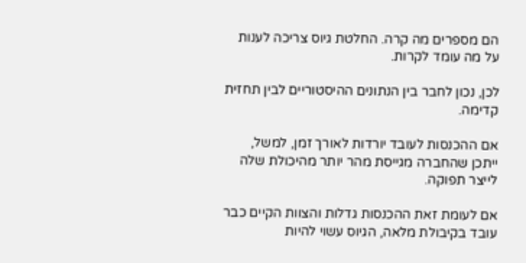הם מספרים מה קרה. החלטת גיוס צריכה לענות על מה עומד לקרות.

לכן, נכון לחבר בין הנתונים ההיסטוריים לבין תחזית קדימה.

אם ההכנסות לעובד יורדות לאורך זמן, למשל, ייתכן שהחברה מגייסת מהר יותר מהיכולת שלה לייצר תפוקה.

אם לעומת זאת ההכנסות גדלות והצוות הקיים כבר עובד בקיבולת מלאה, הגיוס עשוי להיות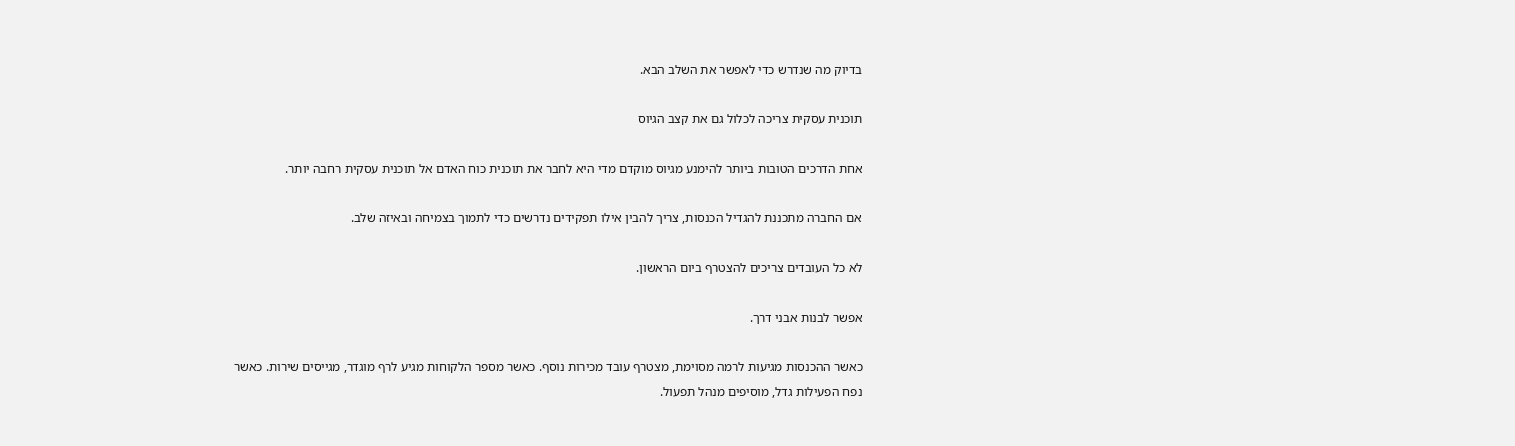בדיוק מה שנדרש כדי לאפשר את השלב הבא.

תוכנית עסקית צריכה לכלול גם את קצב הגיוס

אחת הדרכים הטובות ביותר להימנע מגיוס מוקדם מדי היא לחבר את תוכנית כוח האדם אל תוכנית עסקית רחבה יותר.

אם החברה מתכננת להגדיל הכנסות, צריך להבין אילו תפקידים נדרשים כדי לתמוך בצמיחה ובאיזה שלב.

לא כל העובדים צריכים להצטרף ביום הראשון.

אפשר לבנות אבני דרך.

כאשר ההכנסות מגיעות לרמה מסוימת, מצטרף עובד מכירות נוסף. כאשר מספר הלקוחות מגיע לרף מוגדר, מגייסים שירות. כאשר נפח הפעילות גדל, מוסיפים מנהל תפעול.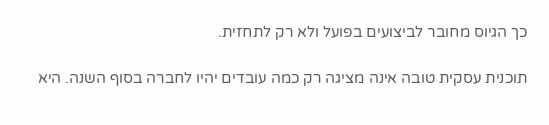כך הגיוס מחובר לביצועים בפועל ולא רק לתחזית.

תוכנית עסקית טובה אינה מציגה רק כמה עובדים יהיו לחברה בסוף השנה. היא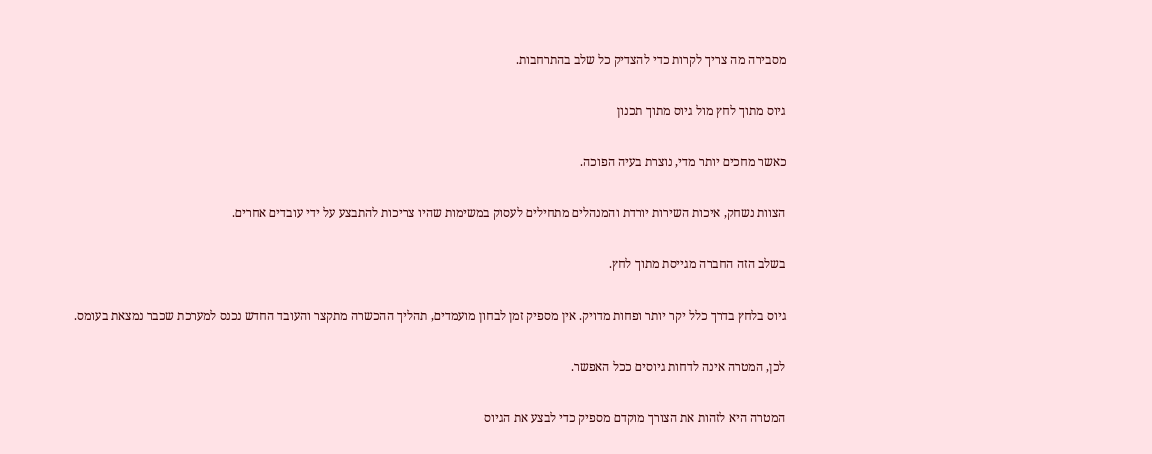מסבירה מה צריך לקרות כדי להצדיק כל שלב בהתרחבות.

גיוס מתוך לחץ מול גיוס מתוך תכנון

כאשר מחכים יותר מדי, נוצרת בעיה הפוכה.

הצוות נשחק, איכות השירות יורדת והמנהלים מתחילים לעסוק במשימות שהיו צריכות להתבצע על ידי עובדים אחרים.

בשלב הזה החברה מגייסת מתוך לחץ.

גיוס בלחץ בדרך כלל יקר יותר ופחות מדויק. אין מספיק זמן לבחון מועמדים, תהליך ההכשרה מתקצר והעובד החדש נכנס למערכת שכבר נמצאת בעומס.

לכן, המטרה אינה לדחות גיוסים ככל האפשר.

המטרה היא לזהות את הצורך מוקדם מספיק כדי לבצע את הגיוס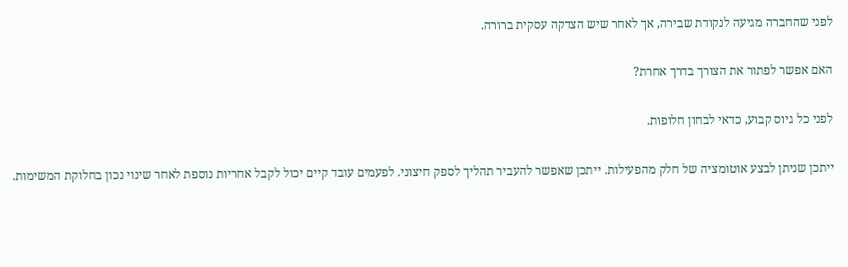לפני שהחברה מגיעה לנקודת שבירה, אך לאחר שיש הצדקה עסקית ברורה.

האם אפשר לפתור את הצורך בדרך אחרת?

לפני כל גיוס קבוע, כדאי לבחון חלופות.

ייתכן שניתן לבצע אוטומציה של חלק מהפעילות. ייתכן שאפשר להעביר תהליך לספק חיצוני. לפעמים עובד קיים יכול לקבל אחריות נוספת לאחר שינוי נכון בחלוקת המשימות.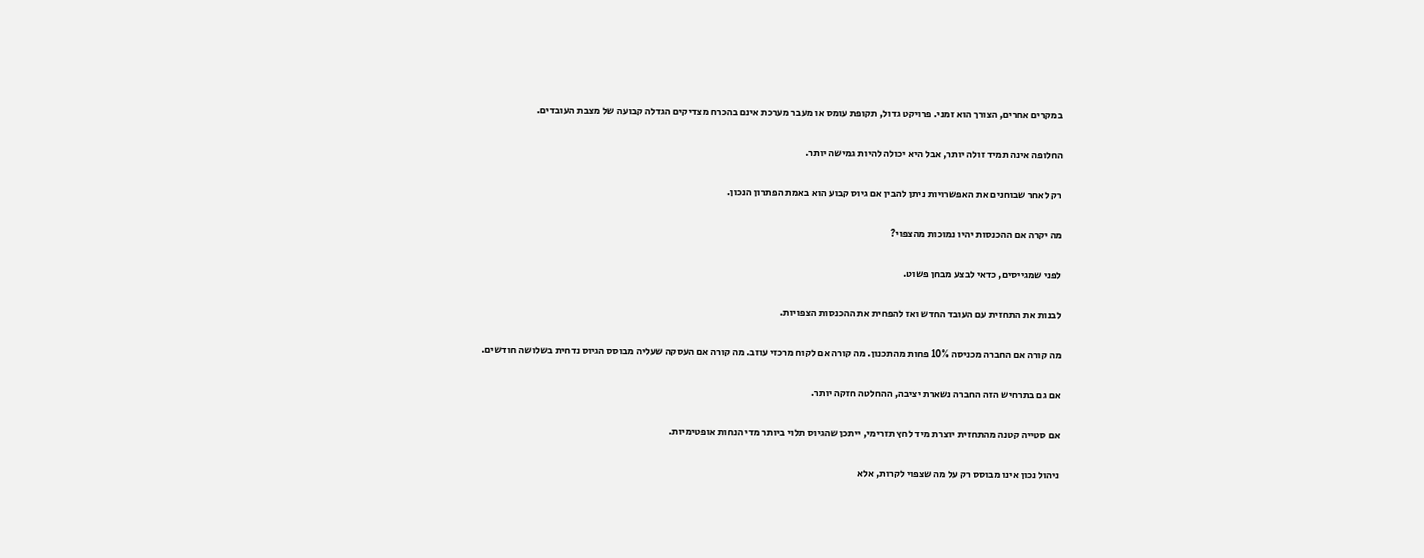במקרים אחרים, הצורך הוא זמני. פרויקט גדול, תקופת עומס או מעבר מערכת אינם בהכרח מצדיקים הגדלה קבועה של מצבת העובדים.

החלופה אינה תמיד זולה יותר, אבל היא יכולה להיות גמישה יותר.

רק לאחר שבוחנים את האפשרויות ניתן להבין אם גיוס קבוע הוא באמת הפתרון הנכון.

מה יקרה אם ההכנסות יהיו נמוכות מהצפוי?

לפני שמגייסים, כדאי לבצע מבחן פשוט.

לבנות את התחזית עם העובד החדש ואז להפחית את ההכנסות הצפויות.

מה קורה אם החברה מכניסה 10% פחות מהתכנון. מה קורה אם לקוח מרכזי עוזב. מה קורה אם העסקה שעליה מבוסס הגיוס נדחית בשלושה חודשים.

אם גם בתרחיש הזה החברה נשארת יציבה, ההחלטה חזקה יותר.

אם סטייה קטנה מהתחזית יוצרת מיד לחץ תזרימי, ייתכן שהגיוס תלוי ביותר מדי הנחות אופטימיות.

ניהול נכון אינו מבוסס רק על מה שצפוי לקרות, אלא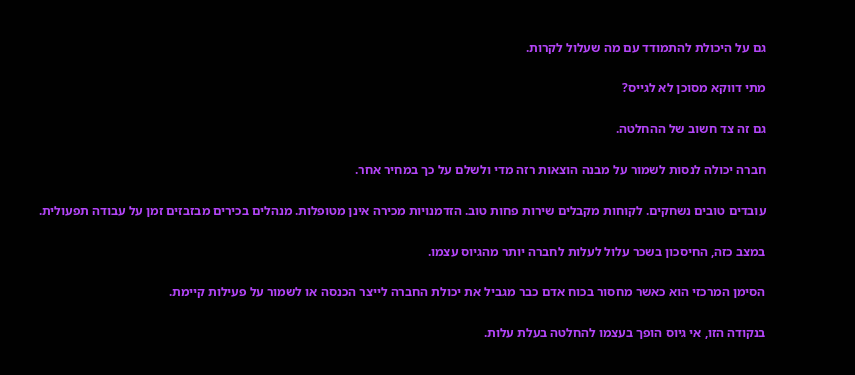גם על היכולת להתמודד עם מה שעלול לקרות.

מתי דווקא מסוכן לא לגייס?

גם זה צד חשוב של ההחלטה.

חברה יכולה לנסות לשמור על מבנה הוצאות רזה מדי ולשלם על כך במחיר אחר.

עובדים טובים נשחקים. לקוחות מקבלים שירות פחות טוב. הזדמנויות מכירה אינן מטופלות. מנהלים בכירים מבזבזים זמן על עבודה תפעולית.

במצב כזה, החיסכון בשכר עלול לעלות לחברה יותר מהגיוס עצמו.

הסימן המרכזי הוא כאשר מחסור בכוח אדם כבר מגביל את יכולת החברה לייצר הכנסה או לשמור על פעילות קיימת.

בנקודה הזו, אי גיוס הופך בעצמו להחלטה בעלת עלות.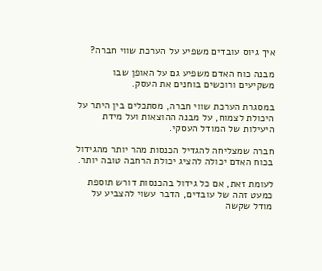איך גיוס עובדים משפיע על הערכת שווי חברה?

מבנה כוח האדם משפיע גם על האופן שבו משקיעים ורוכשים בוחנים את העסק.

במסגרת הערכת שווי חברה, מסתכלים בין היתר על היכולת לצמוח, על מבנה ההוצאות ועל מידת היעילות של המודל העסקי.

חברה שמצליחה להגדיל הכנסות מהר יותר מהגידול בכוח האדם יכולה להציג יכולת הרחבה טובה יותר.

לעומת זאת, אם כל גידול בהכנסות דורש תוספת כמעט זהה של עובדים, הדבר עשוי להצביע על מודל שקשה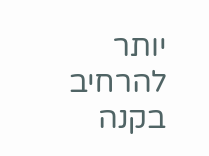יותר להרחיב בקנה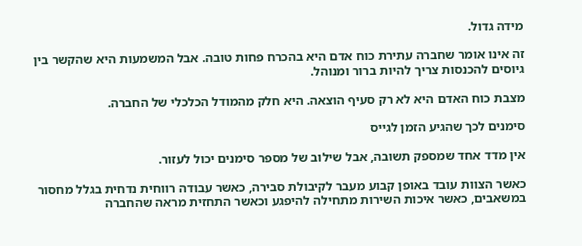מידה גדול.

זה אינו אומר שחברה עתירת כוח אדם היא בהכרח פחות טובה. אבל המשמעות היא שהקשר בין גיוסים להכנסות צריך להיות ברור ומנוהל.

מצבת כוח האדם היא לא רק סעיף הוצאה. היא חלק מהמודל הכלכלי של החברה.

סימנים לכך שהגיע הזמן לגייס

אין מדד אחד שמספק תשובה, אבל שילוב של מספר סימנים יכול לעזור.

כאשר הצוות עובד באופן קבוע מעבר לקיבולת סבירה, כאשר עבודה רווחית נדחית בגלל מחסור במשאבים, כאשר איכות השירות מתחילה להיפגע וכאשר התחזית מראה שהחברה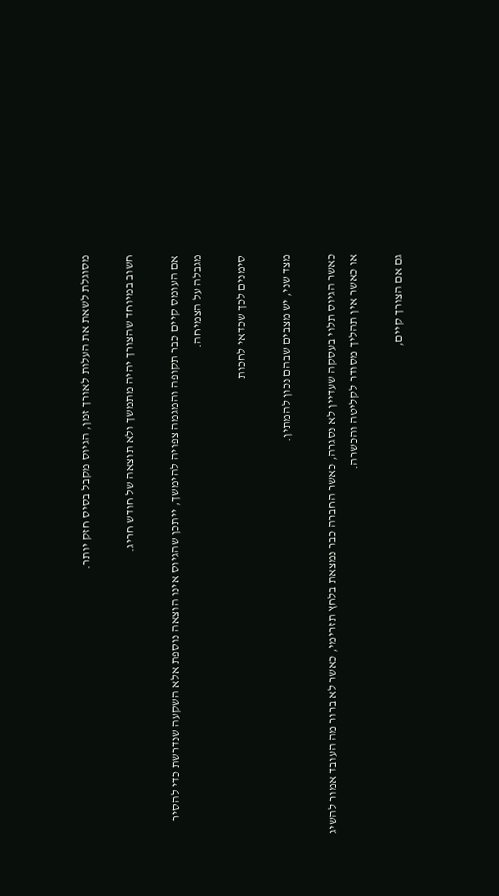מסוגלת לשאת את העלות לאורך זמן, הגיוס מקבל בסיס חזק יותר.

חשוב במיוחד שהצורך יהיה מתמשך ולא תוצאה של חודש חריג.

אם העומס קיים כבר תקופה והמגמה צפויה להימשך, ייתכן שהגיוס אינו הוצאה נוספת אלא השקעה שנדרשת כדי להסיר מגבלה על הצמיחה.

סימנים לכך שכדאי לחכות

מצד שני, יש מצבים שבהם נכון להמתין.

כאשר הגיוס תלוי בעסקה שעדיין לא נסגרה, כאשר החברה כבר נמצאת בלחץ תזרימי, כאשר לא ברור מה העובד אמור להשיג או כאשר אין תהליך מסודר לקליטה והכשרה.

גם אם הצורך קיים,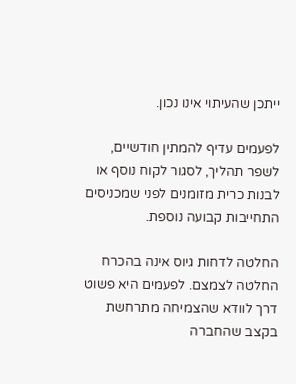ייתכן שהעיתוי אינו נכון.

לפעמים עדיף להמתין חודשיים, לשפר תהליך, לסגור לקוח נוסף או לבנות כרית מזומנים לפני שמכניסים התחייבות קבועה נוספת.

החלטה לדחות גיוס אינה בהכרח החלטה לצמצם. לפעמים היא פשוט דרך לוודא שהצמיחה מתרחשת בקצב שהחברה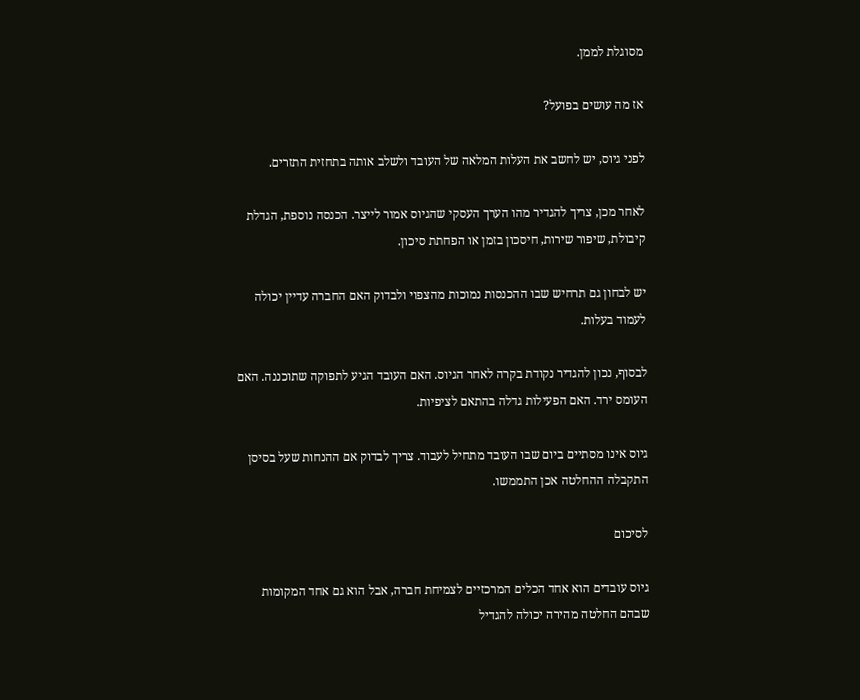מסוגלת לממן.

אז מה עושים בפועל?

לפני גיוס, יש לחשב את העלות המלאה של העובד ולשלב אותה בתחזית התזרים.

לאחר מכן, צריך להגדיר מהו הערך העסקי שהגיוס אמור לייצר. הכנסה נוספת, הגדלת קיבולת, שיפור שירות, חיסכון בזמן או הפחתת סיכון.

יש לבחון גם תרחיש שבו ההכנסות נמוכות מהצפוי ולבדוק האם החברה עדיין יכולה לעמוד בעלות.

לבסוף, נכון להגדיר נקודת בקרה לאחר הגיוס. האם העובד הגיע לתפוקה שתוכננה. האם העומס ירד. האם הפעילות גדלה בהתאם לציפיות.

גיוס אינו מסתיים ביום שבו העובד מתחיל לעבוד. צריך לבדוק אם ההנחות שעל בסיסן התקבלה ההחלטה אכן התממשו.

לסיכום

גיוס עובדים הוא אחד הכלים המרכזיים לצמיחת חברה, אבל הוא גם אחד המקומות שבהם החלטה מהירה יכולה להגדיל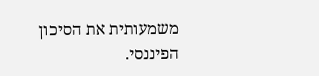משמעותית את הסיכון הפיננסי.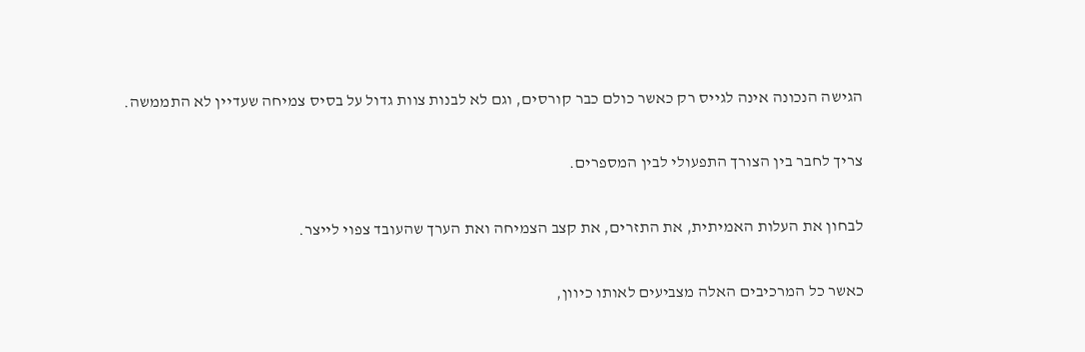הגישה הנכונה אינה לגייס רק כאשר כולם כבר קורסים, וגם לא לבנות צוות גדול על בסיס צמיחה שעדיין לא התממשה.

צריך לחבר בין הצורך התפעולי לבין המספרים.

לבחון את העלות האמיתית, את התזרים, את קצב הצמיחה ואת הערך שהעובד צפוי לייצר.

כאשר כל המרכיבים האלה מצביעים לאותו כיוון,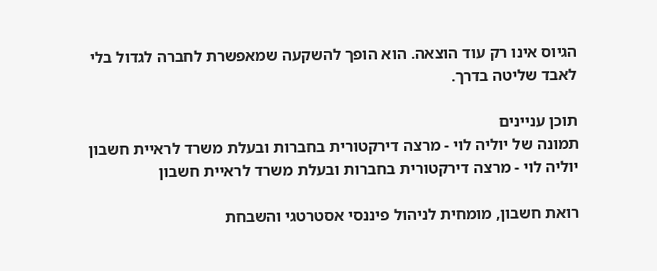הגיוס אינו רק עוד הוצאה. הוא הופך להשקעה שמאפשרת לחברה לגדול בלי לאבד שליטה בדרך.

תוכן עניינים
תמונה של יוליה לוי - מרצה דירקטורית בחברות ובעלת משרד לראיית חשבון
יוליה לוי - מרצה דירקטורית בחברות ובעלת משרד לראיית חשבון

רואת חשבון, מומחית לניהול פיננסי אסטרטגי והשבחת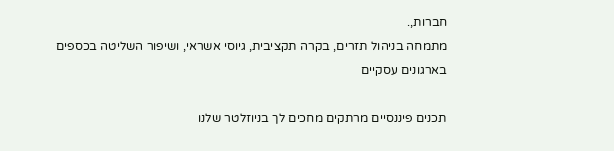חברות,.
מתמחה בניהול תזרים, בקרה תקציבית, גיוסי אשראי, ושיפור השליטה בכספים בארגונים עסקיים

תכנים פיננסיים מרתקים מחכים לך בניוזלטר שלנו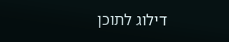דילוג לתוכן